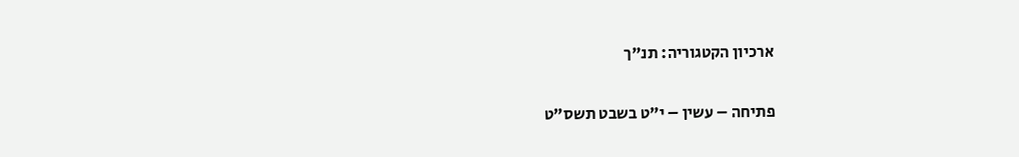ארכיון הקטגוריה: תנ"ך

פתיחה – עשין – י"ט בשבט תשס”ט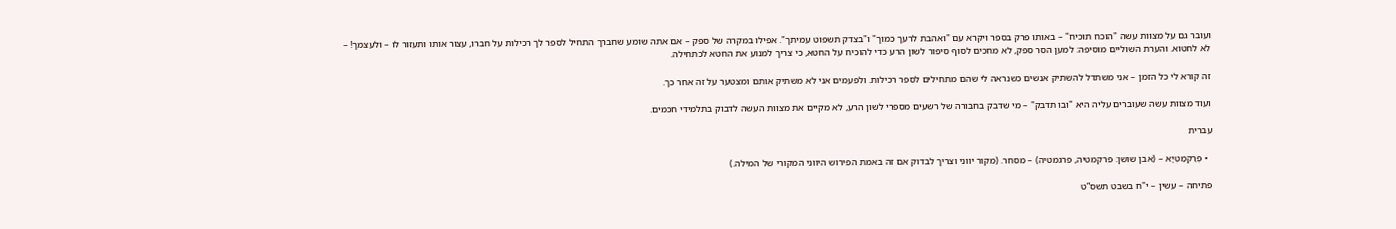ועובר גם על מצוות עשה "הוכח תוכיח" – באותו פרק בספר ויקרא עם "ואהבת לרעך כמוך" ו"בצדק תשפוט עמיתך". אפילו במקרה של ספק – אם אתה שומע שחברך התחיל לספר לך רכילות על חברו, עצור אותו ותעזור לו – ולעצמך! – לא לחטוא. והערת השוליים מוסיפה: למען הסר ספק, לא מחכים לסוף סיפור לשון הרע כדי להוכיח על החטא, כי צריך למנוע את החטא לכתחילה.

זה קורא לי כל הזמן – אני משתדל להשתיק אנשים כשנראה לי שהם מתחילים לספר רכילות. ולפעמים אני לא משתיק אותם ומצטער על זה אחר כך.

ועוד מצוות עשה שעוברים עליה היא "ובו תדבק" – מי שדבק בחבורה של רשעים מספרי לשון הרע, לא מקיים את מצוות העשה לדבוק בתלמידי חכמים.

עברית

  • פְּרַקְמַטְיָא – (אבן שושן: פרקמטיה, פרגמטיה) – מסחר. (מקור יווני וצריך לבדוק אם זה באמת הפירוש היווני המקורי של המילה.)

פתיחה – עשין – י"ח בשבט תשס”ט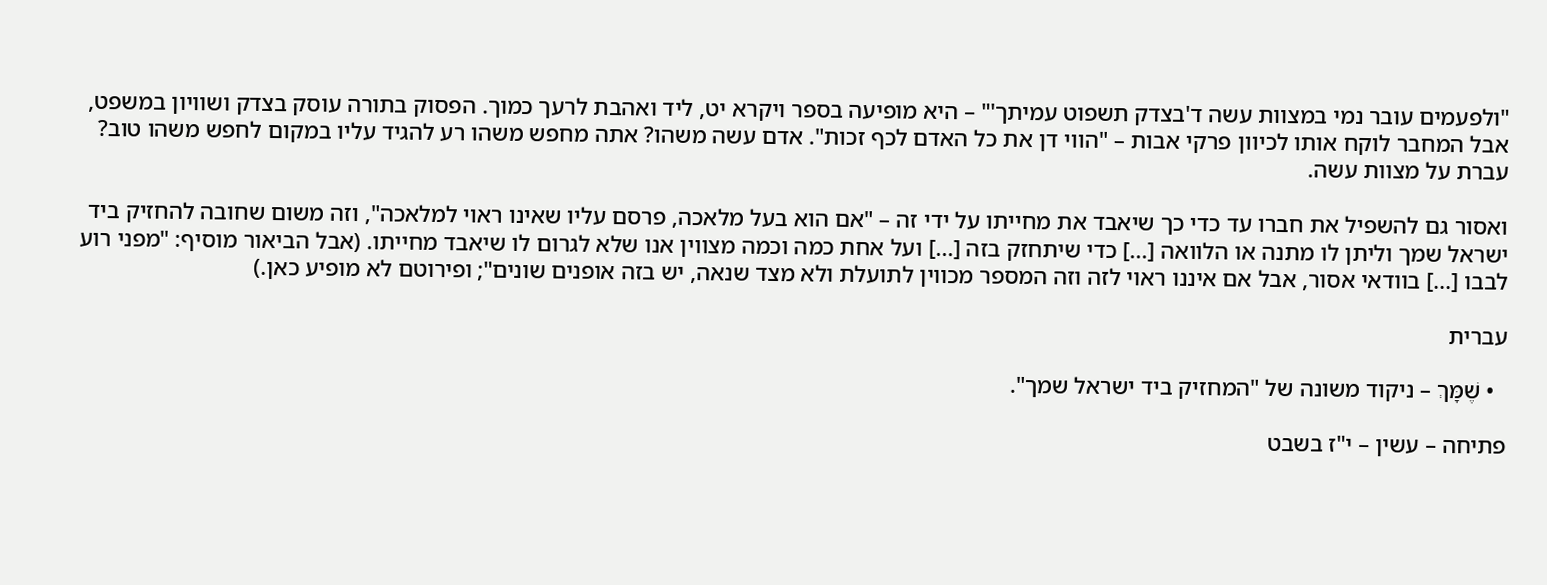"ולפעמים עובר נמי במצוות עשה ד'בצדק תשפוט עמיתך'" – היא מופיעה בספר ויקרא יט, ליד ואהבת לרעך כמוך. הפסוק בתורה עוסק בצדק ושוויון במשפט, אבל המחבר לוקח אותו לכיוון פרקי אבות – "הווי דן את כל האדם לכף זכות". אדם עשה משהו? אתה מחפש משהו רע להגיד עליו במקום לחפש משהו טוב? עברת על מצוות עשה.

ואסור גם להשפיל את חברו עד כדי כך שיאבד את מחייתו על ידי זה – "אם הוא בעל מלאכה, פרסם עליו שאינו ראוי למלאכה", וזה משום שחובה להחזיק ביד ישראל שמך וליתן לו מתנה או הלוואה [...] כדי שיתחזק בזה [...] ועל אחת כמה וכמה מצווין אנו שלא לגרום לו שיאבד מחייתו. (אבל הביאור מוסיף: "מפני רוע לבבו [...] בוודאי אסור, אבל אם איננו ראוי לזה וזה המספר מכווין לתועלת ולא מצד שנאה, יש בזה אופנים שונים"; ופירוטם לא מופיע כאן.)

עברית

  • שֶׁמָּךְ – ניקוד משונה של "המחזיק ביד ישראל שמך".

פתיחה – עשין – י"ז בשבט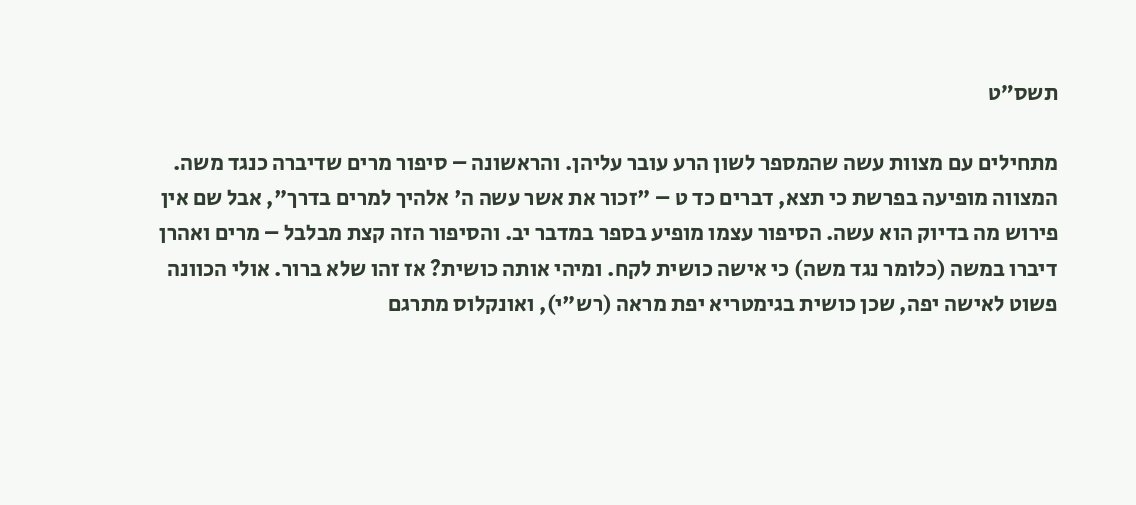תשס”ט

מתחילים עם מצוות עשה שהמספר לשון הרע עובר עליהן. והראשונה – סיפור מרים שדיברה כנגד משה. המצווה מופיעה בפרשת כי תצא, דברים כד ט – "זכור את אשר עשה ה' אלהיך למרים בדרך", אבל שם אין פירוש מה בדיוק הוא עשה. הסיפור עצמו מופיע בספר במדבר יב. והסיפור הזה קצת מבלבל – מרים ואהרן דיברו במשה (כלומר נגד משה) כי אישה כושית לקח. ומיהי אותה כושית? אז זהו שלא ברור. אולי הכוונה פשוט לאישה יפה, שכן כושית בגימטריא יפת מראה (רש"י), ואונקלוס מתרגם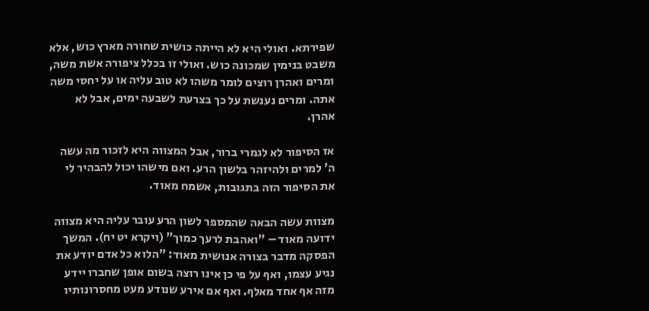שפירתא. ואולי היא לא הייתה כושית שחורה מארץ כוש, אלא משבט בנימין שמכונה כוש. ואולי זו בכלל ציפורה אשת משה, ומרים ואהרן רוצים לומר משהו לא טוב עליה או על יחסי משה אתה. ומרים נענשת על כך בצרעת לשבעה ימים, אבל לא אהרן.

אז הסיפור לא לגמרי ברור, אבל המצווה היא לזכור מה עשה ה' למרים ולהיזהר בלשון הרע. ואם מישהו יכול להבהיר לי את הסיפור הזה בתגובות, אשמח מאוד.

מצוות עשה הבאה שהמספר לשון הרע עובר עליה היא מצווה ידועה מאוד – "ואהבת לרעך כמוך" (ויקרא יט יח). המשך הפסקה מדבר בצורה אנושית מאוד: "הלוא כל אדם יודע את נגיע עצמו, ואף על פי כן אינו רוצה בשום אופן שחברו יידע מזה אף אחד מאלף. ואף אם אירע שנודע מעט מחסרונותיו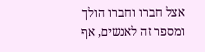אצל חברו וחברו הולך ומספר זה לאנשים, אף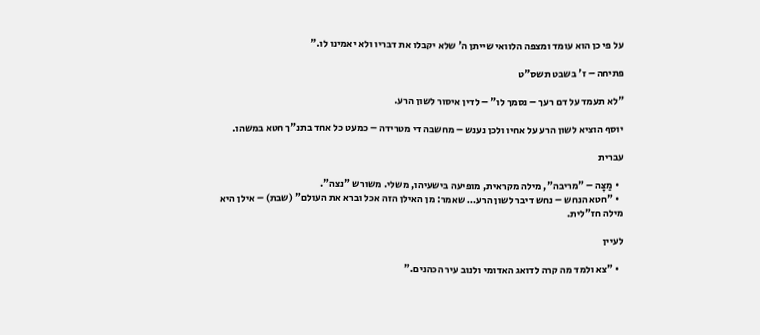על פי כן הוא עומד ומצפה הלוואי שייתן ה' שלא יקבלו את דבריו ולא יאמינו לו."

פתיחה – ז' בשבט תשס"ט

"לא תעמד על דם רעך – נסמך לו" – לדין איסור לשון הרע.

יוסף הוציא לשון הרע על אחיו ולכן נענש – מחשבה די מטרידה – כמעט כל אחד בתנ"ך חטא במשהו.

עברית

  • מַצָּה – "מריבה", מילה מקראית, מופיעה בישעיהו, משלי. משורש "נצה".
  • "חטא הנחש – נחש דיבר לשון הרע… שאמר: מן האילן הזה אכל וברא את העולם" (שבת) – אילן היא מילה חז"לית.

לעיין

  • "צא ולמד מה קרה לדואג האדומי ולנוב עיר הכהנים."